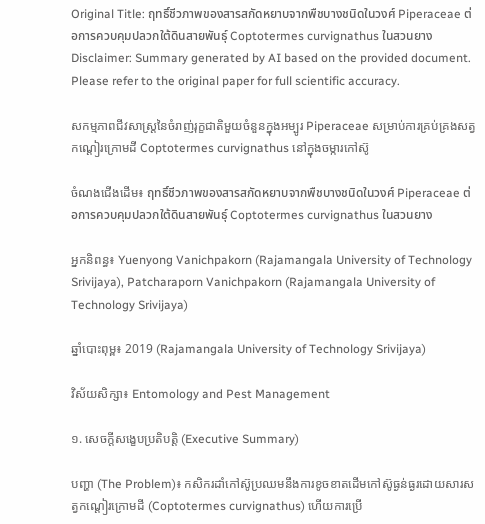Original Title: ฤทธิ์ชีวภาพของสารสกัดหยาบจากพืชบางชนิดในวงศ์ Piperaceae ต่อการควบคุมปลวกใต้ดินสายพันธุ์ Coptotermes curvignathus ในสวนยาง
Disclaimer: Summary generated by AI based on the provided document. Please refer to the original paper for full scientific accuracy.

សកម្មភាពជីវសាស្រ្តនៃចំរាញ់រុក្ខជាតិមួយចំនួនក្នុងអម្បូរ Piperaceae សម្រាប់ការគ្រប់គ្រងសត្វកណ្តៀរក្រោមដី Coptotermes curvignathus នៅក្នុងចម្ការកៅស៊ូ

ចំណងជើងដើម៖ ฤทธิ์ชีวภาพของสารสกัดหยาบจากพืชบางชนิดในวงศ์ Piperaceae ต่อการควบคุมปลวกใต้ดินสายพันธุ์ Coptotermes curvignathus ในสวนยาง

អ្នកនិពន្ធ៖ Yuenyong Vanichpakorn (Rajamangala University of Technology Srivijaya), Patcharaporn Vanichpakorn (Rajamangala University of Technology Srivijaya)

ឆ្នាំបោះពុម្ព៖ 2019 (Rajamangala University of Technology Srivijaya)

វិស័យសិក្សា៖ Entomology and Pest Management

១. សេចក្តីសង្ខេបប្រតិបត្តិ (Executive Summary)

បញ្ហា (The Problem)៖ កសិករដាំកៅស៊ូប្រឈមនឹងការខូចខាតដើមកៅស៊ូធ្ងន់ធ្ងរដោយសារសត្វកណ្តៀរក្រោមដី (Coptotermes curvignathus) ហើយការប្រើ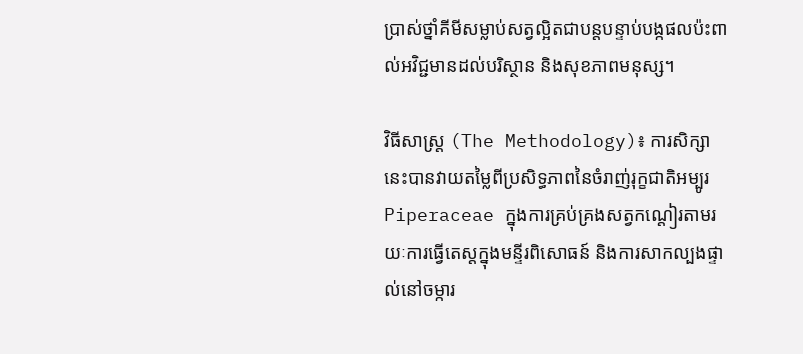ប្រាស់ថ្នាំគីមីសម្លាប់សត្វល្អិតជាបន្តបន្ទាប់បង្កផលប៉ះពាល់អវិជ្ជមានដល់បរិស្ថាន និងសុខភាពមនុស្ស។

វិធីសាស្ត្រ (The Methodology)៖ ការសិក្សានេះបានវាយតម្លៃពីប្រសិទ្ធភាពនៃចំរាញ់រុក្ខជាតិអម្បូរ Piperaceae ក្នុងការគ្រប់គ្រងសត្វកណ្តៀរតាមរយៈការធ្វើតេស្តក្នុងមន្ទីរពិសោធន៍ និងការសាកល្បងផ្ទាល់នៅចម្ការ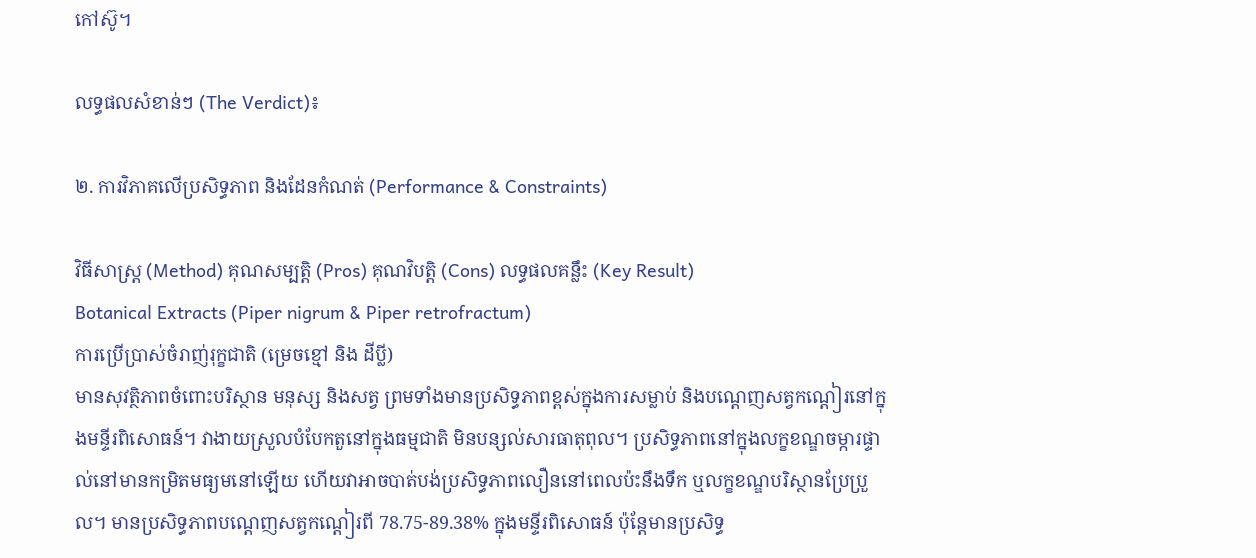កៅស៊ូ។

លទ្ធផលសំខាន់ៗ (The Verdict)៖

២. ការវិភាគលើប្រសិទ្ធភាព និងដែនកំណត់ (Performance & Constraints)

វិធីសាស្ត្រ (Method) គុណសម្បត្តិ (Pros) គុណវិបត្តិ (Cons) លទ្ធផលគន្លឹះ (Key Result)
Botanical Extracts (Piper nigrum & Piper retrofractum)
ការប្រើប្រាស់ចំរាញ់រុក្ខជាតិ (ម្រេចខ្មៅ និង ដីប្លី)
មានសុវត្ថិភាពចំពោះបរិស្ថាន មនុស្ស និងសត្វ ព្រមទាំងមានប្រសិទ្ធភាពខ្ពស់ក្នុងការសម្លាប់ និងបណ្តេញសត្វកណ្តៀរនៅក្នុងមន្ទីរពិសោធន៍។ វាងាយស្រួលបំបែកតួនៅក្នុងធម្មជាតិ មិនបន្សល់សារធាតុពុល។ ប្រសិទ្ធភាពនៅក្នុងលក្ខខណ្ឌចម្ការផ្ទាល់នៅមានកម្រិតមធ្យមនៅឡើយ ហើយវាអាចបាត់បង់ប្រសិទ្ធភាពលឿននៅពេលប៉ះនឹងទឹក ឬលក្ខខណ្ឌបរិស្ថានប្រែប្រួល។ មានប្រសិទ្ធភាពបណ្តេញសត្វកណ្តៀរពី 78.75-89.38% ក្នុងមន្ទីរពិសោធន៍ ប៉ុន្តែមានប្រសិទ្ធ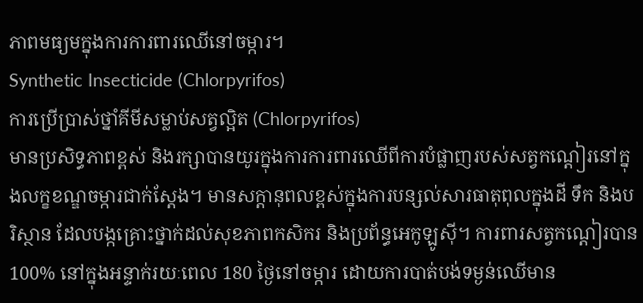ភាពមធ្យមក្នុងការការពារឈើនៅចម្ការ។
Synthetic Insecticide (Chlorpyrifos)
ការប្រើប្រាស់ថ្នាំគីមីសម្លាប់សត្វល្អិត (Chlorpyrifos)
មានប្រសិទ្ធភាពខ្ពស់ និងរក្សាបានយូរក្នុងការការពារឈើពីការបំផ្លាញរបស់សត្វកណ្តៀរនៅក្នុងលក្ខខណ្ឌចម្ការជាក់ស្តែង។ មានសក្តានុពលខ្ពស់ក្នុងការបន្សល់សារធាតុពុលក្នុងដី ទឹក និងបរិស្ថាន ដែលបង្កគ្រោះថ្នាក់ដល់សុខភាពកសិករ និងប្រព័ន្ធអេកូឡូស៊ី។ ការពារសត្វកណ្តៀរបាន 100% នៅក្នុងអន្ទាក់រយៈពេល 180 ថ្ងៃនៅចម្ការ ដោយការបាត់បង់ទម្ងន់ឈើមាន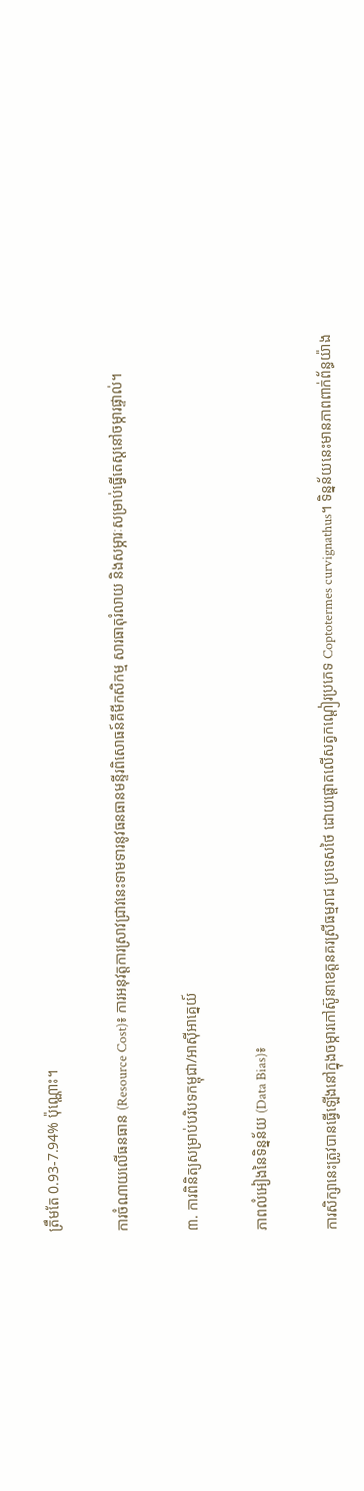ត្រឹមតែ 0.93-7.94% ប៉ុណ្ណោះ។

ការចំណាយលើធនធាន (Resource Cost)៖ ការអនុវត្តការស្រាវជ្រាវនេះទាមទារនូវធនធានមន្ទីរពិសោធន៍គីមីកសិកម្ម សារធាតុរំលាយ និងសម្ភារៈសម្រាប់ធ្វើតេស្តនៅចម្ការផ្ទាល់។

៣. ការពិនិត្យសម្រាប់បរិបទកម្ពុជា/អាស៊ីអាគ្នេយ៍

ភាពលំអៀងនៃទិន្នន័យ (Data Bias)៖

ការសិក្សានេះត្រូវបានធ្វើឡើងនៅក្នុងចម្ការកៅស៊ូនាខេត្តនគរស្រីធម្មរាជ ប្រទេសថៃ ដោយផ្តោតលើសត្វកណ្តៀរប្រភេទ Coptotermes curvignathus។ ទិន្នន័យនេះមានភាពពាក់ព័ន្ធយ៉ាង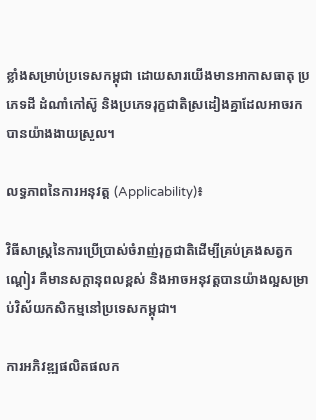ខ្លាំងសម្រាប់ប្រទេសកម្ពុជា ដោយសារយើងមានអាកាសធាតុ ប្រភេទដី ដំណាំកៅស៊ូ និងប្រភេទរុក្ខជាតិស្រដៀងគ្នាដែលអាចរកបានយ៉ាងងាយស្រួល។

លទ្ធភាពនៃការអនុវត្ត (Applicability)៖

វិធីសាស្រ្តនៃការប្រើប្រាស់ចំរាញ់រុក្ខជាតិដើម្បីគ្រប់គ្រងសត្វកណ្តៀរ គឺមានសក្តានុពលខ្ពស់ និងអាចអនុវត្តបានយ៉ាងល្អសម្រាប់វិស័យកសិកម្មនៅប្រទេសកម្ពុជា។

ការអភិវឌ្ឍផលិតផលក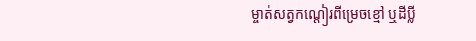ម្ចាត់សត្វកណ្តៀរពីម្រេចខ្មៅ ឬដីប្លី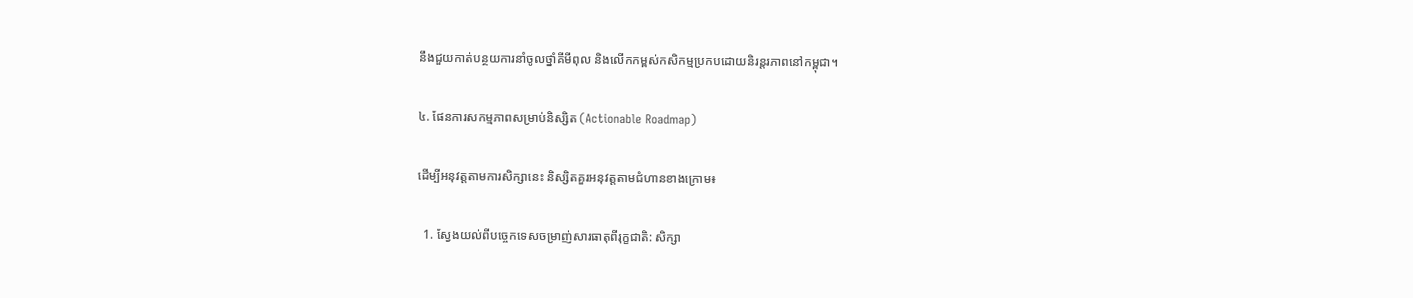នឹងជួយកាត់បន្ថយការនាំចូលថ្នាំគីមីពុល និងលើកកម្ពស់កសិកម្មប្រកបដោយនិរន្តរភាពនៅកម្ពុជា។

៤. ផែនការសកម្មភាពសម្រាប់និស្សិត (Actionable Roadmap)

ដើម្បីអនុវត្តតាមការសិក្សានេះ និស្សិតគួរអនុវត្តតាមជំហានខាងក្រោម៖

  1. ស្វែងយល់ពីបច្ចេកទេសចម្រាញ់សារធាតុពីរុក្ខជាតិ: សិក្សា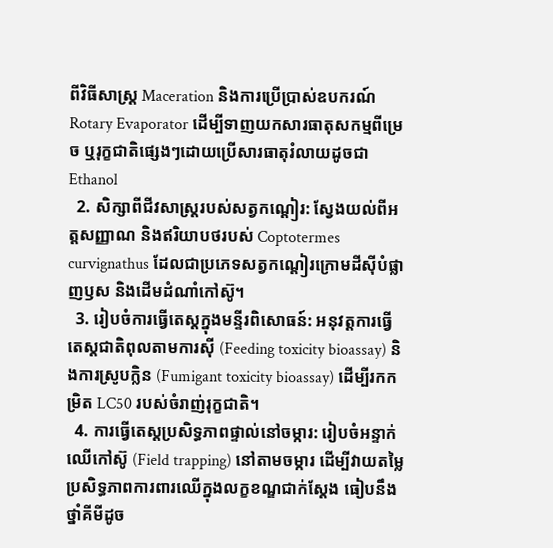ពីវិធីសាស្រ្ត Maceration និងការប្រើប្រាស់ឧបករណ៍ Rotary Evaporator ដើម្បីទាញយកសារធាតុសកម្មពីម្រេច ឬរុក្ខជាតិផ្សេងៗដោយប្រើសារធាតុរំលាយដូចជា Ethanol
  2. សិក្សាពីជីវសាស្ត្ររបស់សត្វកណ្តៀរ: ស្វែងយល់ពីអត្តសញ្ញាណ និងឥរិយាបថរបស់ Coptotermes curvignathus ដែលជាប្រភេទសត្វកណ្តៀរក្រោមដីស៊ីបំផ្លាញឫស និងដើមដំណាំកៅស៊ូ។
  3. រៀបចំការធ្វើតេស្តក្នុងមន្ទីរពិសោធន៍: អនុវត្តការធ្វើតេស្តជាតិពុលតាមការស៊ី (Feeding toxicity bioassay) និងការស្រូបក្លិន (Fumigant toxicity bioassay) ដើម្បីរកកម្រិត LC50 របស់ចំរាញ់រុក្ខជាតិ។
  4. ការធ្វើតេស្តប្រសិទ្ធភាពផ្ទាល់នៅចម្ការ: រៀបចំអន្ទាក់ឈើកៅស៊ូ (Field trapping) នៅតាមចម្ការ ដើម្បីវាយតម្លៃប្រសិទ្ធភាពការពារឈើក្នុងលក្ខខណ្ឌជាក់ស្តែង ធៀបនឹងថ្នាំគីមីដូច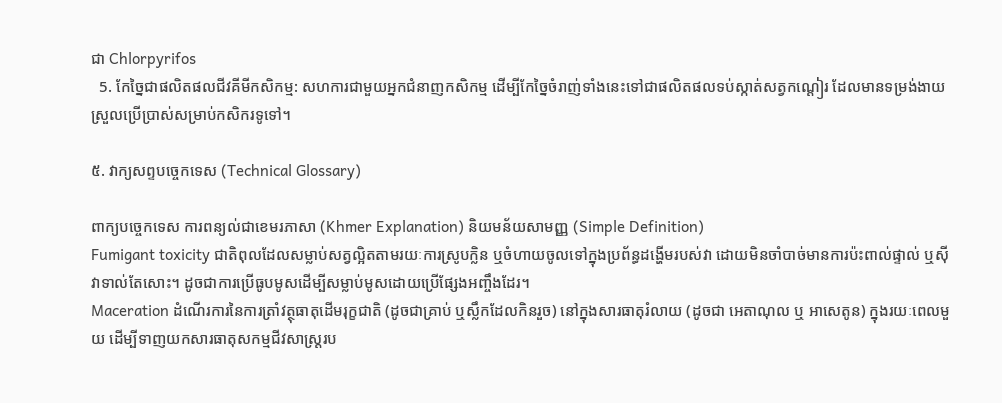ជា Chlorpyrifos
  5. កែច្នៃជាផលិតផលជីវគីមីកសិកម្ម: សហការជាមួយអ្នកជំនាញកសិកម្ម ដើម្បីកែច្នៃចំរាញ់ទាំងនេះទៅជាផលិតផលទប់ស្កាត់សត្វកណ្តៀរ ដែលមានទម្រង់ងាយស្រួលប្រើប្រាស់សម្រាប់កសិករទូទៅ។

៥. វាក្យសព្ទបច្ចេកទេស (Technical Glossary)

ពាក្យបច្ចេកទេស ការពន្យល់ជាខេមរភាសា (Khmer Explanation) និយមន័យសាមញ្ញ (Simple Definition)
Fumigant toxicity ជាតិពុលដែលសម្លាប់សត្វល្អិតតាមរយៈការស្រូបក្លិន ឬចំហាយចូលទៅក្នុងប្រព័ន្ធដង្ហើមរបស់វា ដោយមិនចាំបាច់មានការប៉ះពាល់ផ្ទាល់ ឬស៊ីវាទាល់តែសោះ។ ដូចជាការប្រើធូបមូសដើម្បីសម្លាប់មូសដោយប្រើផ្សែងអញ្ចឹងដែរ។
Maceration ដំណើរការនៃការត្រាំវត្ថុធាតុដើមរុក្ខជាតិ (ដូចជាគ្រាប់ ឬស្លឹកដែលកិនរួច) នៅក្នុងសារធាតុរំលាយ (ដូចជា អេតាណុល ឬ អាសេតូន) ក្នុងរយៈពេលមួយ ដើម្បីទាញយកសារធាតុសកម្មជីវសាស្រ្តរប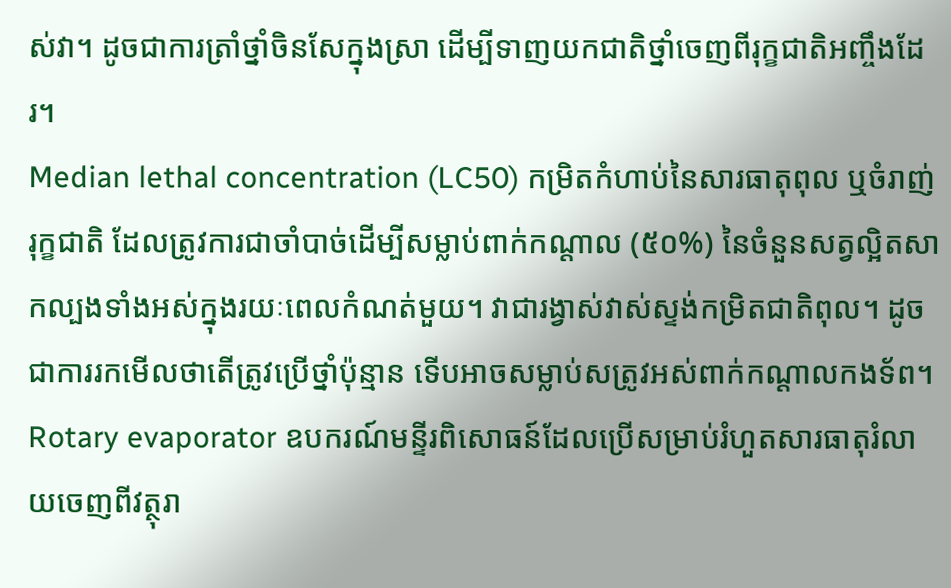ស់វា។ ដូចជាការត្រាំថ្នាំចិនសែក្នុងស្រា ដើម្បីទាញយកជាតិថ្នាំចេញពីរុក្ខជាតិអញ្ចឹងដែរ។
Median lethal concentration (LC50) កម្រិតកំហាប់នៃសារធាតុពុល ឬចំរាញ់រុក្ខជាតិ ដែលត្រូវការជាចាំបាច់ដើម្បីសម្លាប់ពាក់កណ្តាល (៥០%) នៃចំនួនសត្វល្អិតសាកល្បងទាំងអស់ក្នុងរយៈពេលកំណត់មួយ។ វាជារង្វាស់វាស់ស្ទង់កម្រិតជាតិពុល។ ដូចជាការរកមើលថាតើត្រូវប្រើថ្នាំប៉ុន្មាន ទើបអាចសម្លាប់សត្រូវអស់ពាក់កណ្តាលកងទ័ព។
Rotary evaporator ឧបករណ៍មន្ទីរពិសោធន៍ដែលប្រើសម្រាប់រំហួតសារធាតុរំលាយចេញពីវត្ថុរា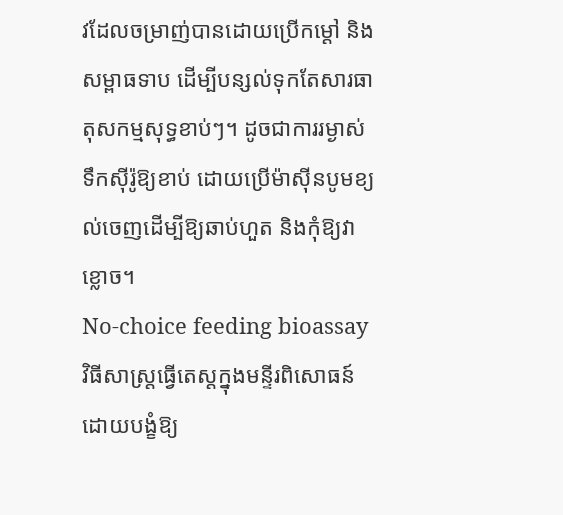វដែលចម្រាញ់បានដោយប្រើកម្ដៅ និងសម្ពាធទាប ដើម្បីបន្សល់ទុកតែសារធាតុសកម្មសុទ្ធខាប់ៗ។ ដូចជាការរម្ងាស់ទឹកស៊ីរ៉ូឱ្យខាប់ ដោយប្រើម៉ាស៊ីនបូមខ្យល់ចេញដើម្បីឱ្យឆាប់ហួត និងកុំឱ្យវាខ្លោច។
No-choice feeding bioassay វិធីសាស្ត្រធ្វើតេស្តក្នុងមន្ទីរពិសោធន៍ដោយបង្ខំឱ្យ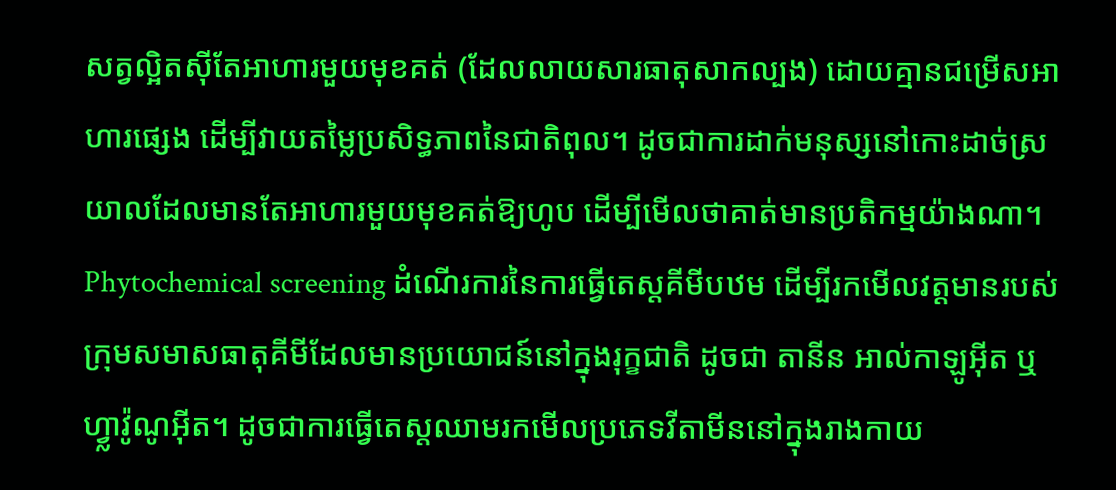សត្វល្អិតស៊ីតែអាហារមួយមុខគត់ (ដែលលាយសារធាតុសាកល្បង) ដោយគ្មានជម្រើសអាហារផ្សេង ដើម្បីវាយតម្លៃប្រសិទ្ធភាពនៃជាតិពុល។ ដូចជាការដាក់មនុស្សនៅកោះដាច់ស្រយាលដែលមានតែអាហារមួយមុខគត់ឱ្យហូប ដើម្បីមើលថាគាត់មានប្រតិកម្មយ៉ាងណា។
Phytochemical screening ដំណើរការនៃការធ្វើតេស្តគីមីបឋម ដើម្បីរកមើលវត្តមានរបស់ក្រុមសមាសធាតុគីមីដែលមានប្រយោជន៍នៅក្នុងរុក្ខជាតិ ដូចជា តានីន អាល់កាឡូអ៊ីត ឬហ្វ្លាវ៉ូណូអ៊ីត។ ដូចជាការធ្វើតេស្តឈាមរកមើលប្រភេទវីតាមីននៅក្នុងរាងកាយ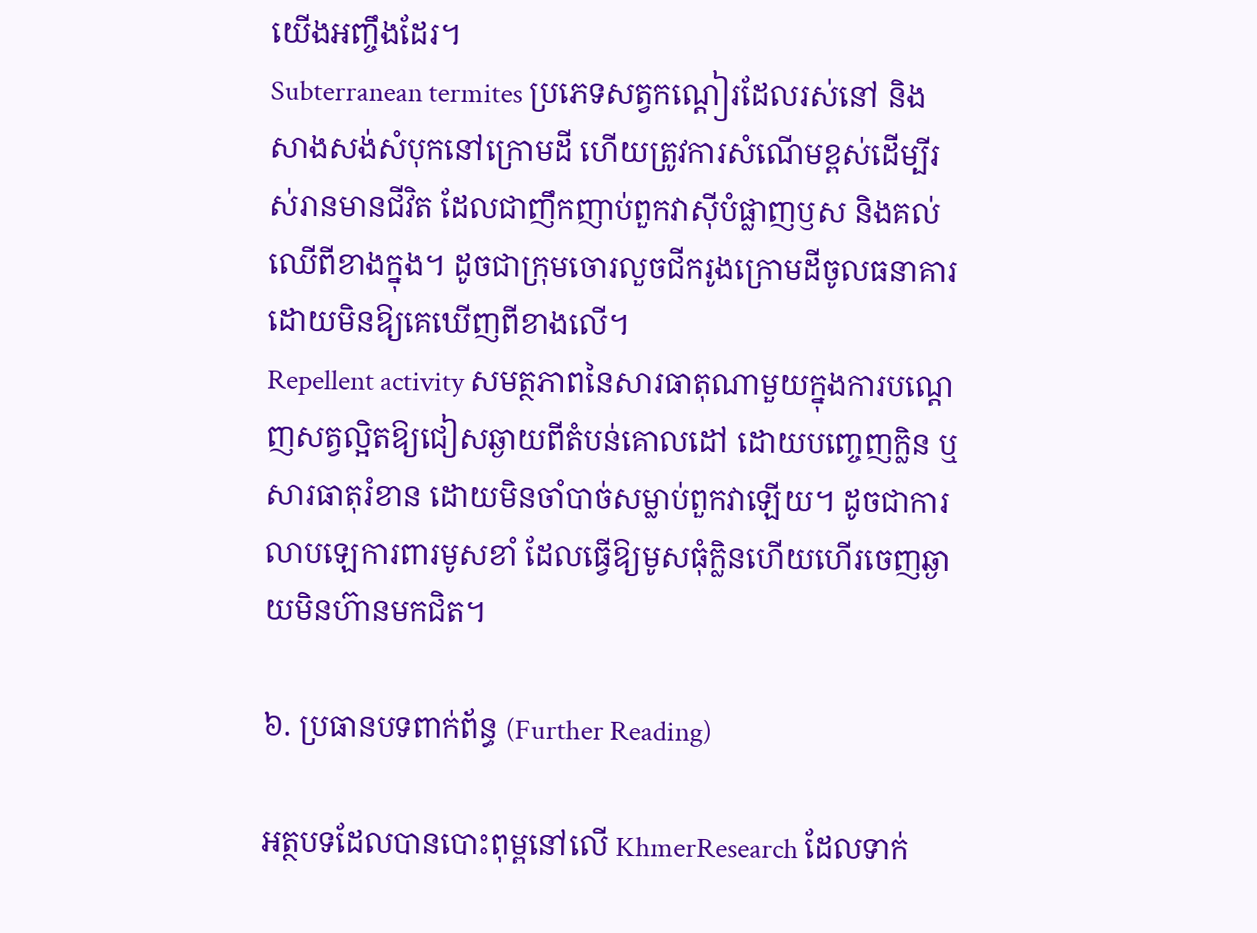យើងអញ្ចឹងដែរ។
Subterranean termites ប្រភេទសត្វកណ្តៀរដែលរស់នៅ និងសាងសង់សំបុកនៅក្រោមដី ហើយត្រូវការសំណើមខ្ពស់ដើម្បីរស់រានមានជីវិត ដែលជាញឹកញាប់ពួកវាស៊ីបំផ្លាញឫស និងគល់ឈើពីខាងក្នុង។ ដូចជាក្រុមចោរលួចជីករូងក្រោមដីចូលធនាគារ ដោយមិនឱ្យគេឃើញពីខាងលើ។
Repellent activity សមត្ថភាពនៃសារធាតុណាមួយក្នុងការបណ្តេញសត្វល្អិតឱ្យជៀសឆ្ងាយពីតំបន់គោលដៅ ដោយបញ្ចេញក្លិន ឬសារធាតុរំខាន ដោយមិនចាំបាច់សម្លាប់ពួកវាឡើយ។ ដូចជាការលាបឡេការពារមូសខាំ ដែលធ្វើឱ្យមូសធុំក្លិនហើយហើរចេញឆ្ងាយមិនហ៊ានមកជិត។

៦. ប្រធានបទពាក់ព័ន្ធ (Further Reading)

អត្ថបទដែលបានបោះពុម្ពនៅលើ KhmerResearch ដែលទាក់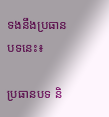ទងនឹងប្រធានបទនេះ៖

ប្រធានបទ និ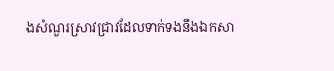ងសំណួរស្រាវជ្រាវដែលទាក់ទងនឹងឯកសា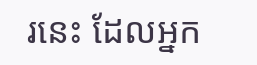រនេះ ដែលអ្នក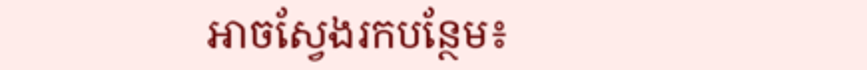អាចស្វែងរកបន្ថែម៖